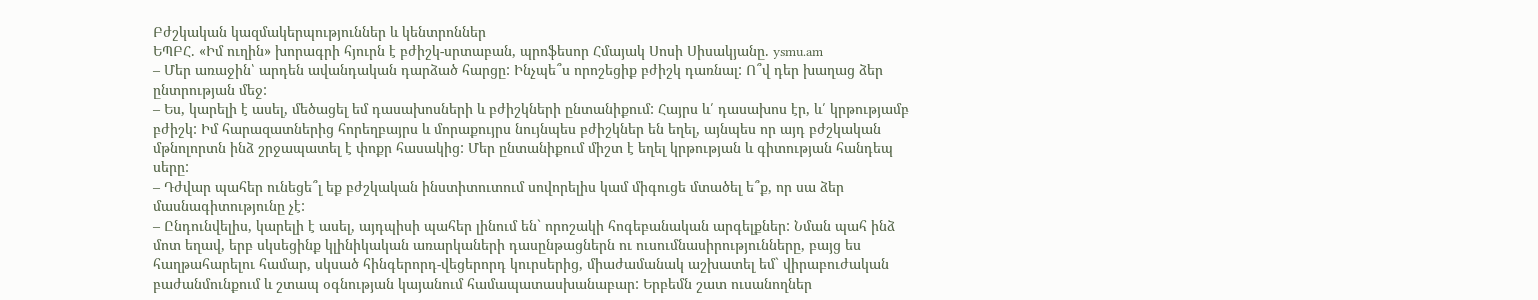Բժշկական կազմակերպություններ և կենտրոններ
ԵՊԲՀ. «Իմ ուղին» խորագրի հյուրն է բժիշկ-սրտաբան, պրոֆեսոր Հմայակ Սոսի Սիսակյանը. ysmu.am
– Մեր առաջին՝ արդեն ավանդական դարձած հարցը: Ինչպե՞ս որոշեցիք բժիշկ դառնալ: Ո՞վ դեր խաղաց ձեր ընտրության մեջ:
– Ես, կարելի է ասել, մեծացել եմ դասախոսների և բժիշկների ընտանիքում: Հայրս և՛ դասախոս էր, և՛ կրթությամբ բժիշկ: Իմ հարազատներից հորեղբայրս և մորաքույրս նույնպես բժիշկներ են եղել, այնպես որ այդ բժշկական մթնոլորտն ինձ շրջապատել է փոքր հասակից: Մեր ընտանիքում միշտ է եղել կրթության և գիտության հանդեպ սերը:
– Դժվար պահեր ունեցե՞լ եք բժշկական ինստիտուտում սովորելիս կամ միգուցե մտածել ե՞ք, որ սա ձեր մասնագիտությունը չէ:
– Ընդունվելիս, կարելի է ասել, այդպիսի պահեր լինում են` որոշակի հոգեբանական արգելքներ: Նման պահ ինձ մոտ եղավ, երբ սկսեցինք կլինիկական առարկաների դասընթացներն ու ուսումնասիրությունները, բայց ես հաղթահարելու համար, սկսած հինգերորդ-վեցերորդ կուրսերից, միաժամանակ աշխատել եմ` վիրաբուժական բաժանմունքում և շտապ օգնության կայանում համապատասխանաբար: Երբեմն շատ ուսանողներ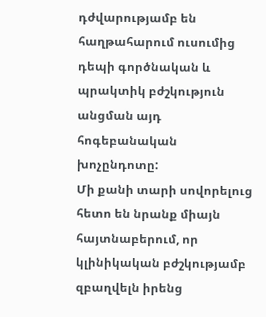դժվարությամբ են հաղթահարում ուսումից դեպի գործնական և պրակտիկ բժշկություն անցման այդ հոգեբանական խոչընդոտը:
Մի քանի տարի սովորելուց հետո են նրանք միայն հայտնաբերում, որ կլինիկական բժշկությամբ զբաղվելն իրենց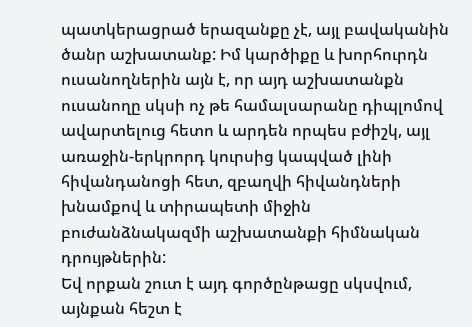պատկերացրած երազանքը չէ, այլ բավականին ծանր աշխատանք: Իմ կարծիքը և խորհուրդն ուսանողներին այն է, որ այդ աշխատանքն ուսանողը սկսի ոչ թե համալսարանը դիպլոմով ավարտելուց հետո և արդեն որպես բժիշկ, այլ առաջին-երկրորդ կուրսից կապված լինի հիվանդանոցի հետ, զբաղվի հիվանդների խնամքով և տիրապետի միջին բուժանձնակազմի աշխատանքի հիմնական դրույթներին:
Եվ որքան շուտ է այդ գործընթացը սկսվում, այնքան հեշտ է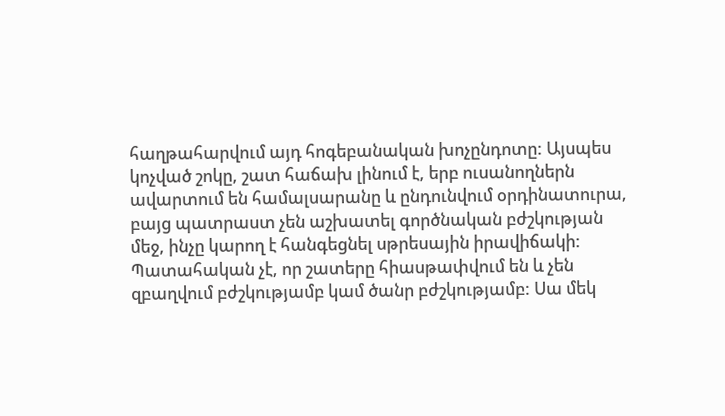հաղթահարվում այդ հոգեբանական խոչընդոտը: Այսպես կոչված շոկը, շատ հաճախ լինում է, երբ ուսանողներն ավարտում են համալսարանը և ընդունվում օրդինատուրա, բայց պատրաստ չեն աշխատել գործնական բժշկության մեջ, ինչը կարող է հանգեցնել սթրեսային իրավիճակի: Պատահական չէ, որ շատերը հիասթափվում են և չեն զբաղվում բժշկությամբ կամ ծանր բժշկությամբ: Սա մեկ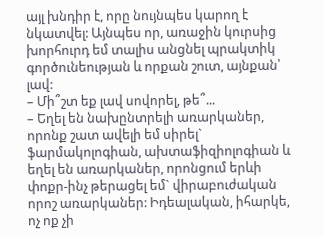այլ խնդիր է, որը նույնպես կարող է նկատվել: Այնպես որ, առաջին կուրսից խորհուրդ եմ տալիս անցնել պրակտիկ գործունեության և որքան շուտ, այնքան՝ լավ:
– Մի՞շտ եք լավ սովորել, թե՞...
– Եղել են նախընտրելի առարկաներ, որոնք շատ ավելի եմ սիրել` ֆարմակոլոգիան, ախտաֆիզիոլոգիան և եղել են առարկաներ, որոնցում երևի փոքր-ինչ թերացել եմ` վիրաբուժական որոշ առարկաներ: Իդեալական, իհարկե, ոչ ոք չի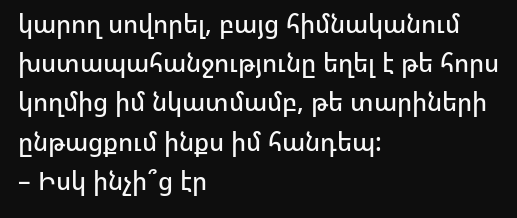կարող սովորել, բայց հիմնականում խստապահանջությունը եղել է թե հորս կողմից իմ նկատմամբ, թե տարիների ընթացքում ինքս իմ հանդեպ:
– Իսկ ինչի՞ց էր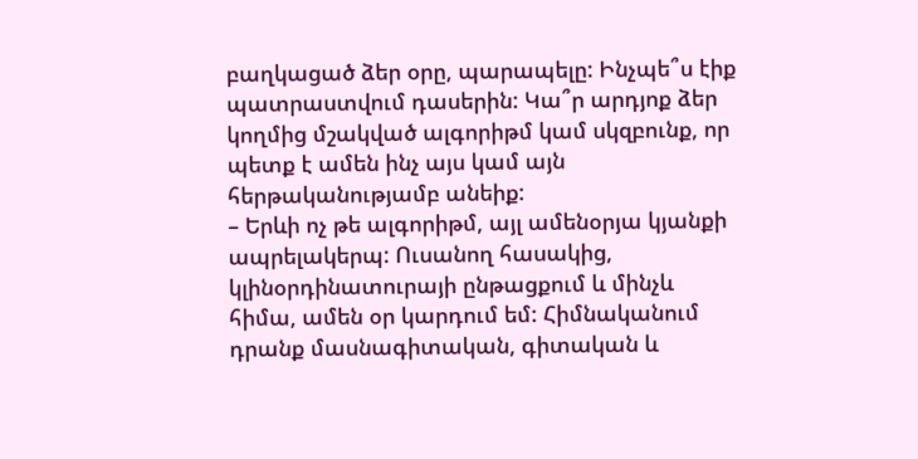բաղկացած ձեր օրը, պարապելը: Ինչպե՞ս էիք պատրաստվում դասերին: Կա՞ր արդյոք ձեր կողմից մշակված ալգորիթմ կամ սկզբունք, որ պետք է ամեն ինչ այս կամ այն հերթականությամբ անեիք:
– Երևի ոչ թե ալգորիթմ, այլ ամենօրյա կյանքի ապրելակերպ: Ուսանող հասակից, կլինօրդինատուրայի ընթացքում և մինչև հիմա, ամեն օր կարդում եմ: Հիմնականում դրանք մասնագիտական, գիտական և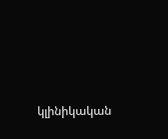կլինիկական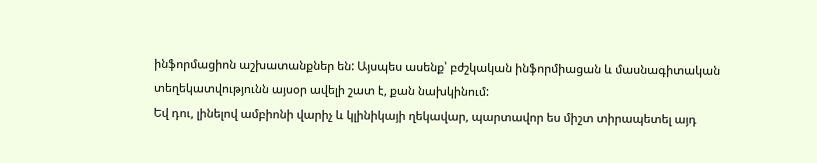ինֆորմացիոն աշխատանքներ են: Այսպես ասենք՝ բժշկական ինֆորմիացան և մասնագիտական տեղեկատվությունն այսօր ավելի շատ է, քան նախկինում:
Եվ դու, լինելով ամբիոնի վարիչ և կլինիկայի ղեկավար, պարտավոր ես միշտ տիրապետել այդ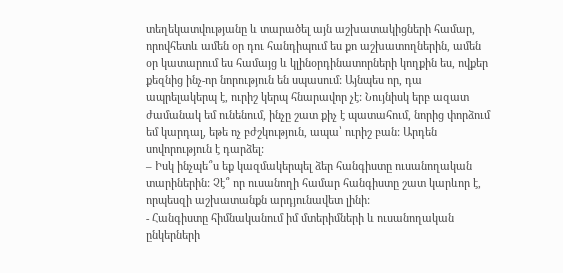տեղեկատվությանը և տարածել այն աշխատակիցների համար, որովհետև ամեն օր դու հանդիպում ես քո աշխատողներին, ամեն օր կատարում ես համայց և կլինօրդինատորների կողքին ես, ովքեր քեզնից ինչ-որ նորություն են սպասում: Այնպես որ, դա ապրելակերպ է, ուրիշ կերպ հնարավոր չէ: Նույնիսկ երբ ազատ ժամանակ եմ ունենում, ինչը շատ քիչ է պատահում, նորից փորձում եմ կարդալ, եթե ոչ բժշկություն, ապա՝ ուրիշ բան: Արդեն սովորություն է դարձել:
– Իսկ ինչպե՞ս եք կազմակերպել ձեր հանգիստը ուսանողական տարիներին: Չէ՞ որ ուսանողի համար հանգիստը շատ կարևոր է, որպեսզի աշխատանքն արդյունավետ լինի:
- Հանգիստը հիմնականում իմ մտերիմների և ուսանողական ընկերների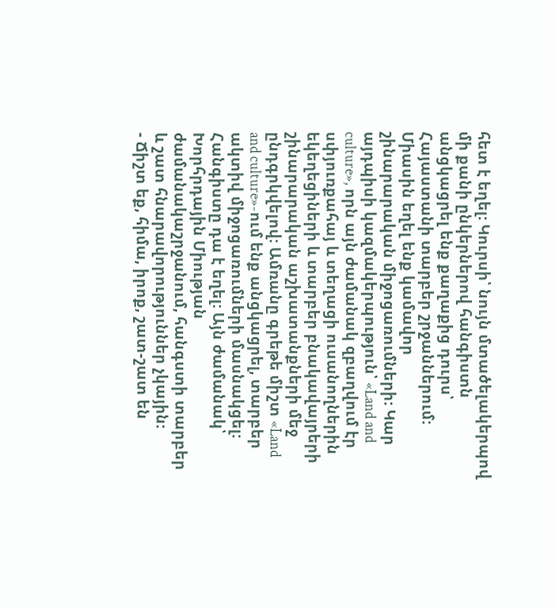հետ է եղել: Կուրսի՝ նույն մտածելակերպով մի քանի ընկերներով հանգիստն անցկացրել ենք քաղաքից դուրս՝ Հայաստանի տարբեր շրջաններում: Միասին եղել ենք կամավոր շինարարական միջոցառումների: Կար այդպիսի կազմակերպություն՝ «Land and culture», որն այն ժամանակ զբաղվում էր սփյուռքահայ և տեղացի ուսանողներին եկեղեցիների և տարբեր բնակավայրերի շինարարական աշխատանքների մեջ ընդգրկվելով: Ամռանը գրեթե միշտ «Land and culture»-ում ենք անցկացրել, տարբեր ակտիվ միջոցառումների մասնակցել: Հանգիստը դա է եղել: Այն ժամանակ՝ Խորհրդային Միության ժամանակաշրջանում, հանգստի տարբեր և շատ հնարավորություններ չկային:
- Ճիշտ եք, հիմա, իրոք, շատ-շատ են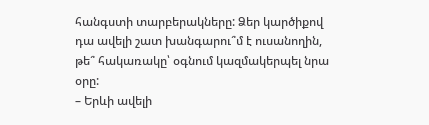հանգստի տարբերակները: Ձեր կարծիքով դա ավելի շատ խանգարու՞մ է ուսանողին, թե՞ հակառակը՝ օգնում կազմակերպել նրա օրը:
– Երևի ավելի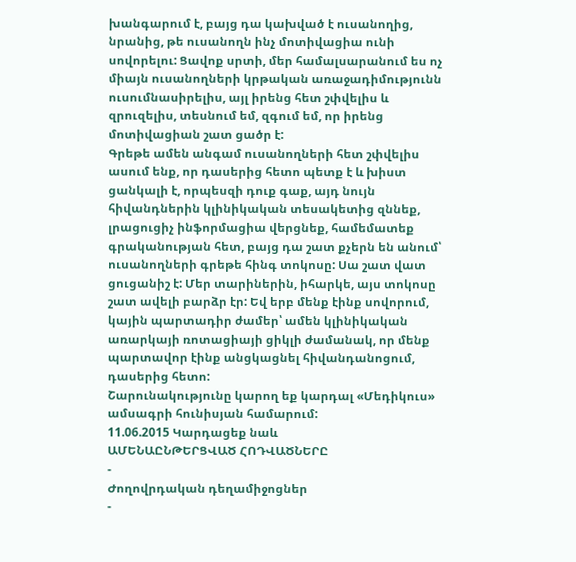խանգարում է, բայց դա կախված է ուսանողից, նրանից, թե ուսանողն ինչ մոտիվացիա ունի սովորելու: Ցավոք սրտի, մեր համալսարանում ես ոչ միայն ուսանողների կրթական առաջադիմությունն ուսումնասիրելիս, այլ իրենց հետ շփվելիս և զրուզելիս, տեսնում եմ, զգում եմ, որ իրենց մոտիվացիան շատ ցածր է:
Գրեթե ամեն անգամ ուսանողների հետ շփվելիս ասում ենք, որ դասերից հետո պետք է և խիստ ցանկալի է, որպեսզի դուք գաք, այդ նույն հիվանդներին կլինիկական տեսակետից զննեք, լրացուցիչ ինֆորմացիա վերցնեք, համեմատեք գրականության հետ, բայց դա շատ քչերն են անում՝ ուսանողների գրեթե հինգ տոկոսը: Սա շատ վատ ցուցանիշ է: Մեր տարիներին, իհարկե, այս տոկոսը շատ ավելի բարձր էր: Եվ երբ մենք էինք սովորում, կային պարտադիր ժամեր՝ ամեն կլինիկական առարկայի ռոտացիայի ցիկլի ժամանակ, որ մենք պարտավոր էինք անցկացնել հիվանդանոցում, դասերից հետո:
Շարունակությունը կարող եք կարդալ «Մեդիկուս» ամսագրի հունիսյան համարում:
11.06.2015 Կարդացեք նաև
ԱՄԵՆԱԸՆԹԵՐՑՎԱԾ ՀՈԴՎԱԾՆԵՐԸ
-
Ժողովրդական դեղամիջոցներ
-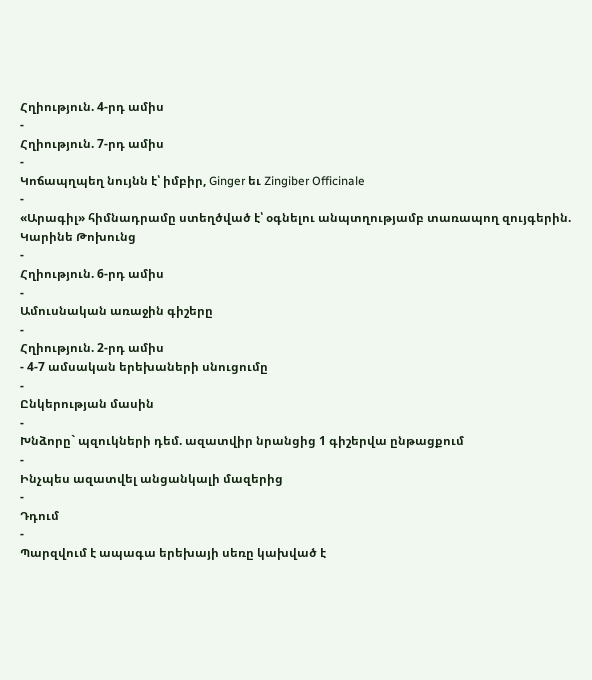Հղիություն. 4-րդ ամիս
-
Հղիություն. 7-րդ ամիս
-
Կոճապղպեղ նույնն է՝ իմբիր, Ginger եւ Zingiber Officinale
-
«Արագիլ» հիմնադրամը ստեղծված է՝ օգնելու անպտղությամբ տառապող զույգերին. Կարինե Թոխունց
-
Հղիություն. 6-րդ ամիս
-
Ամուսնական առաջին գիշերը
-
Հղիություն. 2-րդ ամիս
- 4-7 ամսական երեխաների սնուցումը
-
Ընկերության մասին
-
Խնձորը` պզուկների դեմ. ազատվիր նրանցից 1 գիշերվա ընթացքում
-
Ինչպես ազատվել անցանկալի մազերից
-
Դդում
-
Պարզվում է ապագա երեխայի սեռը կախված է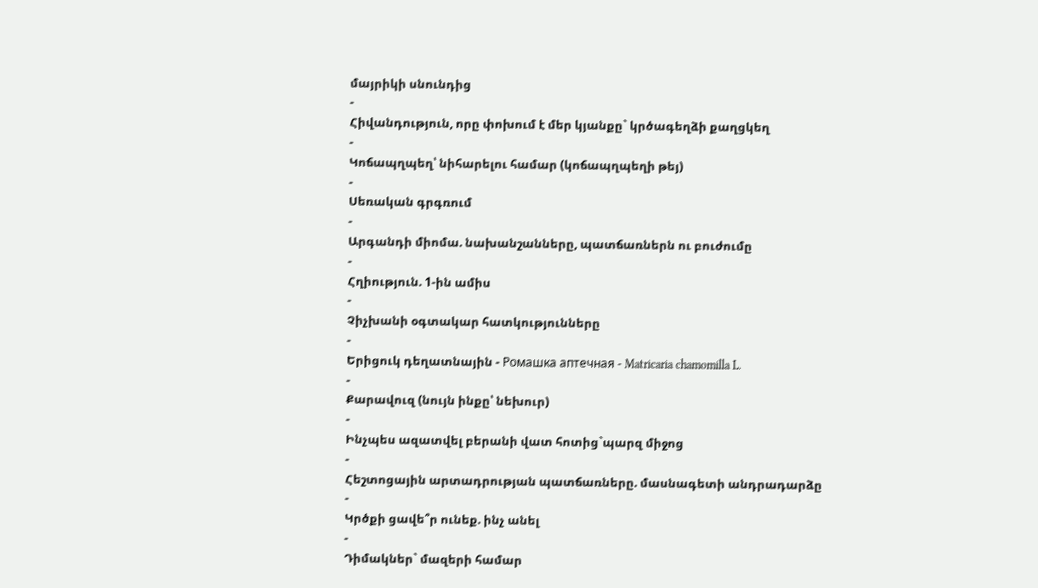մայրիկի սնունդից
-
Հիվանդություն, որը փոխում է մեր կյանքը` կրծագեղձի քաղցկեղ
-
Կոճապղպեղ՝ նիհարելու համար (կոճապղպեղի թեյ)
-
Սեռական գրգռում
-
Արգանդի միոմա. նախանշանները, պատճառներն ու բուժումը
-
Հղիություն. 1-ին ամիս
-
Չիչխանի օգտակար հատկությունները
-
Երիցուկ դեղատնային - Ромашка аптечная - Matricaria chamomilla L.
-
Քարավուզ (նույն ինքը՝ նեխուր)
-
Ինչպես ազատվել բերանի վատ հոտից`պարզ միջոց
-
Հեշտոցային արտադրության պատճառները. մասնագետի անդրադարձը
-
Կրծքի ցավե՞ր ունեք. ինչ անել
-
Դիմակներ` մազերի համար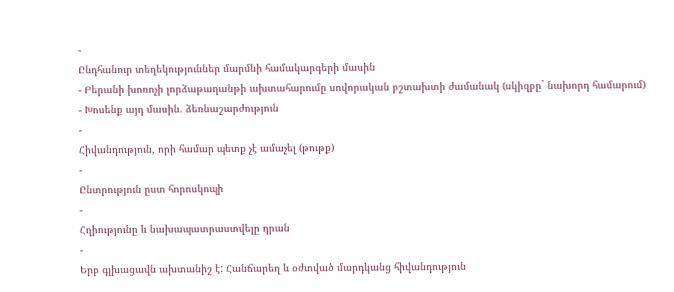-
Ընդհանուր տեղեկություններ մարմնի համակարգերի մասին
- Բերանի խոռոչի լորձաթաղանթի ախտահարումը սովորական բշտախտի ժամանակ (սկիզբը` նախորդ համարում)
- Խոսենք այդ մասին. ձեռնաշարժություն
-
Հիվանդություն, որի համար պետք չէ ամաչել (թութք)
-
Ընտրություն ըստ հորոսկոպի
-
Հղիությունը և նախապատրաստվելը դրան
-
Երբ գլխացավն ախտանիշ է: Հանճարեղ և օժտված մարդկանց հիվանդություն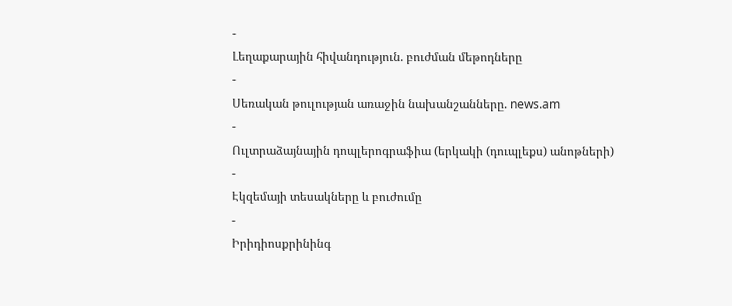-
Լեղաքարային հիվանդություն. բուժման մեթոդները
-
Սեռական թուլության առաջին նախանշանները. news.am
-
Ուլտրաձայնային դոպլերոգրաֆիա (երկակի (դուպլեքս) անոթների)
-
Էկզեմայի տեսակները և բուժումը
-
Իրիդիոսքրինինգ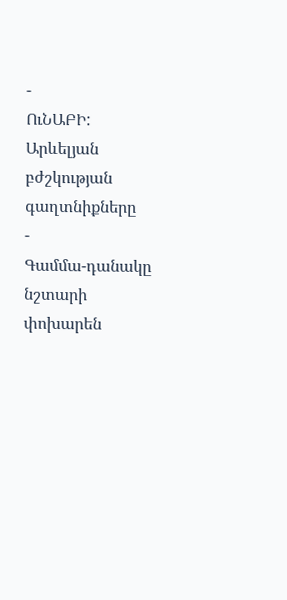-
ՈւՆԱԲԻ: Արևելյան բժշկության գաղտնիքները
-
Գամմա-դանակը նշտարի փոխարեն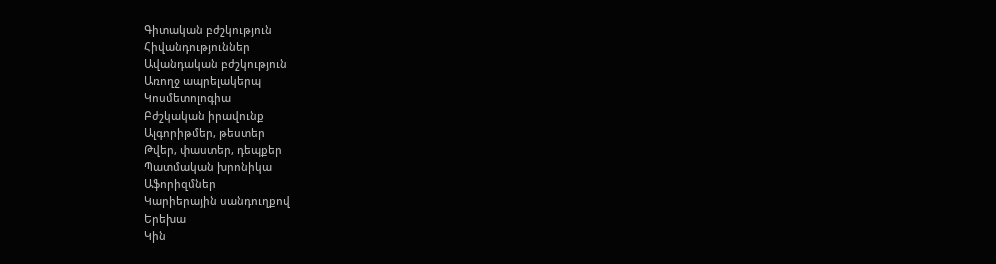Գիտական բժշկություն
Հիվանդություններ
Ավանդական բժշկություն
Առողջ ապրելակերպ
Կոսմետոլոգիա
Բժշկական իրավունք
Ալգորիթմեր, թեստեր
Թվեր, փաստեր, դեպքեր
Պատմական խրոնիկա
Աֆորիզմներ
Կարիերային սանդուղքով
Երեխա
Կին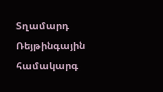Տղամարդ
Ռեյթինգային համակարգ